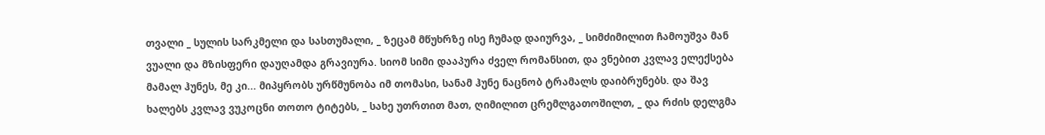თვალი _ სულის სარკმელი და სასთუმალი, _ ზეცამ მწუხრზე ისე ჩუმად დაიურვა, _ სიმძიმილით ჩამოუშვა მან ვუალი და მზისფერი დაუღამდა გრავიურა. სიომ სიმი დააპურა ძველ რომანსით, და ვნებით კვლავ ელექსება მამალ ჰუნეს, მე კი... მიპყრობს ურწმუნობა იმ თომასი, სანამ ჰუნე ნაცნობ ტრამალს დაიბრუნებს. და შავ ხალებს კვლავ ვუკოცნი თოთო ტიტებს, _ სახე უთრთით მათ, ღიმილით ცრემლგათოშილთ, _ და რძის დელგმა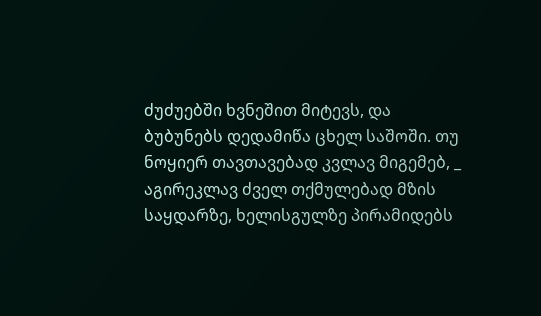ძუძუებში ხვნეშით მიტევს, და ბუბუნებს დედამიწა ცხელ საშოში. თუ ნოყიერ თავთავებად კვლავ მიგემებ, _ აგირეკლავ ძველ თქმულებად მზის საყდარზე, ხელისგულზე პირამიდებს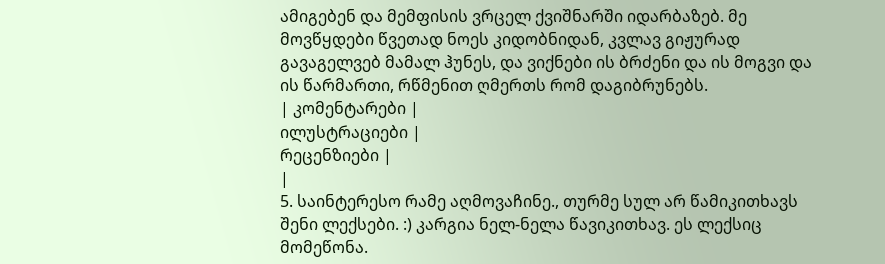ამიგებენ და მემფისის ვრცელ ქვიშნარში იდარბაზებ. მე მოვწყდები წვეთად ნოეს კიდობნიდან, კვლავ გიჟურად გავაგელვებ მამალ ჰუნეს, და ვიქნები ის ბრძენი და ის მოგვი და ის წარმართი, რწმენით ღმერთს რომ დაგიბრუნებს.
| კომენტარები |
ილუსტრაციები |
რეცენზიები |
|
5. საინტერესო რამე აღმოვაჩინე., თურმე სულ არ წამიკითხავს შენი ლექსები. :) კარგია ნელ-ნელა წავიკითხავ. ეს ლექსიც მომეწონა.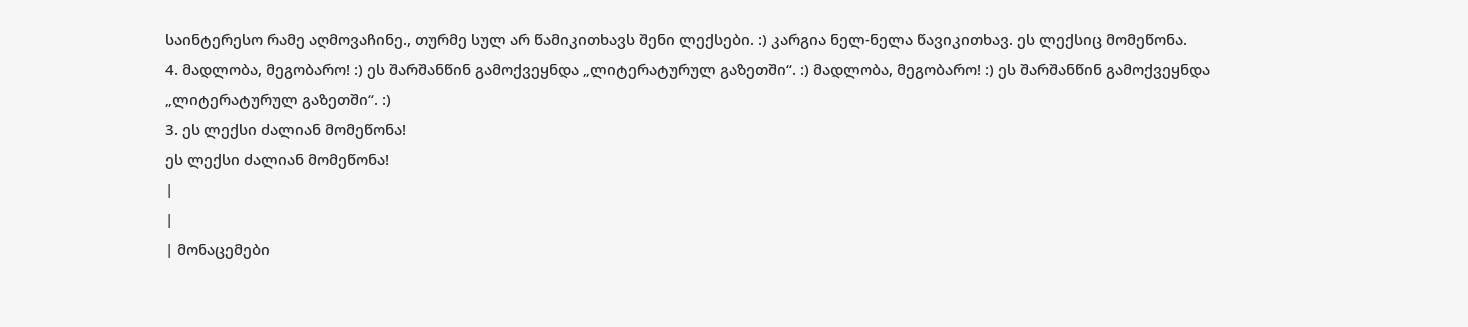საინტერესო რამე აღმოვაჩინე., თურმე სულ არ წამიკითხავს შენი ლექსები. :) კარგია ნელ-ნელა წავიკითხავ. ეს ლექსიც მომეწონა.
4. მადლობა, მეგობარო! :) ეს შარშანწინ გამოქვეყნდა „ლიტერატურულ გაზეთში“. :) მადლობა, მეგობარო! :) ეს შარშანწინ გამოქვეყნდა „ლიტერატურულ გაზეთში“. :)
3. ეს ლექსი ძალიან მომეწონა!
ეს ლექსი ძალიან მომეწონა!
|
|
| მონაცემები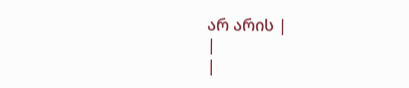არ არის |
|
|